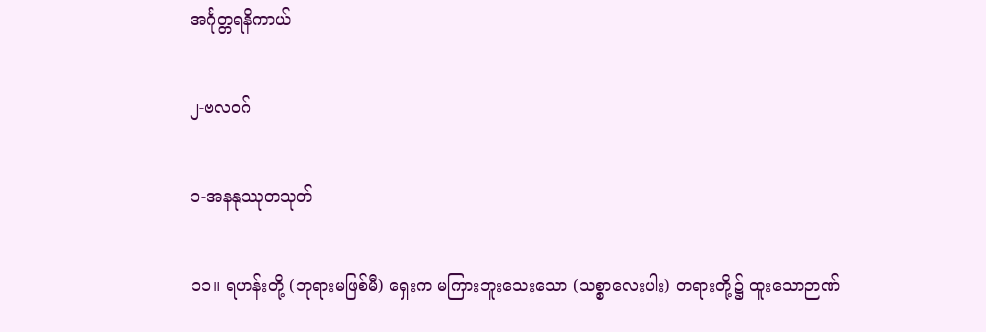အင်္ဂုတ္တရနိကာယ်

၂-ဗလဝဂ်

၁-အနနုဿုတသုတ်

၁၁။ ရဟန်းတို့ (ဘုရားမဖြစ်မီ) ရှေးက မကြားဘူးသေးသော (သစ္စာလေးပါး) တရားတို့၌ ထူးသောဉာဏ်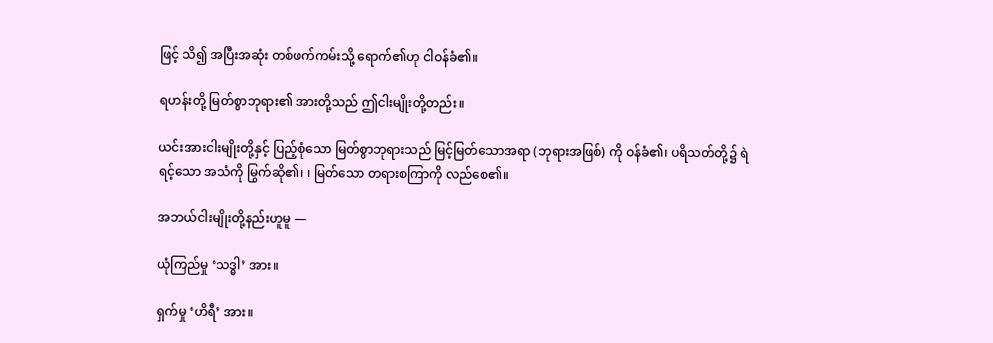ဖြင့် သိ၍ အပြီးအဆုံး တစ်ဖက်ကမ်းသို့ ရောက်၏ဟု ငါဝန်ခံ၏။

ရဟန်းတို့ မြတ်စွာဘုရား၏ အားတို့သည် ဤငါးမျိုးတို့တည်း။

ယင်းအားငါးမျိုးတို့နှင့် ပြည့်စုံသော မြတ်စွာဘုရားသည် မြင့်မြတ်သောအရာ (ဘုရားအဖြစ်) ကို ဝန်ခံ၏၊ ပရိသတ်တို့၌ ရဲရင့်သော အသံကို မြွက်ဆို၏၊ ၊ မြတ်သော တရားစကြာကို လည်စေ၏။

အဘယ်ငါးမျိုးတို့နည်းဟူမူ —

ယုံကြည်မှု ‘သဒ္ဓါ’ အား။

ရှက်မှု ‘ဟိရီ’ အား။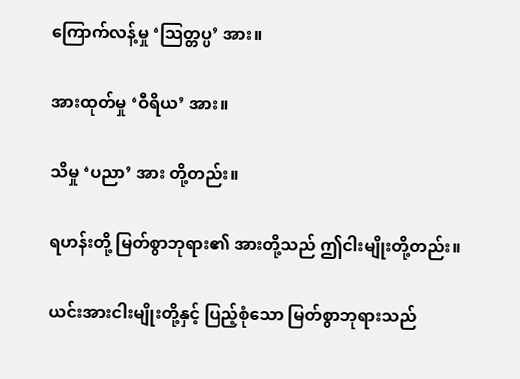ကြောက်လန့်မှု ‘သြတ္တပ္ပ’ အား။

အားထုတ်မှု ‘ဝီရိယ’ အား။

သိမှု ‘ပညာ’ အား တို့တည်း။

ရဟန်းတို့ မြတ်စွာဘုရား၏ အားတို့သည် ဤငါးမျိုးတို့တည်း။

ယင်းအားငါးမျိုးတို့နှင့် ပြည့်စုံသော မြတ်စွာဘုရားသည်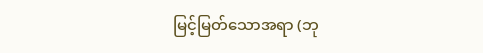မြင့်မြတ်သောအရာ (ဘု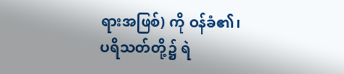ရားအဖြစ်) ကို ဝန်ခံ၏၊ ပရိသတ်တို့၌ ရဲ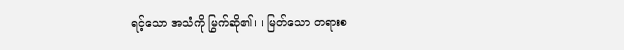ရင့်သော အသံကို မြွက်ဆို၏၊ ၊ မြတ်သော တရားစ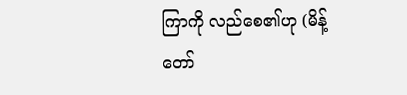ကြာကို လည်စေ၏ဟု (မိန့်တော်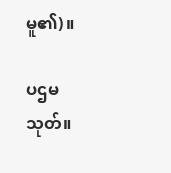မူ၏)။

ပဌမသုတ်။